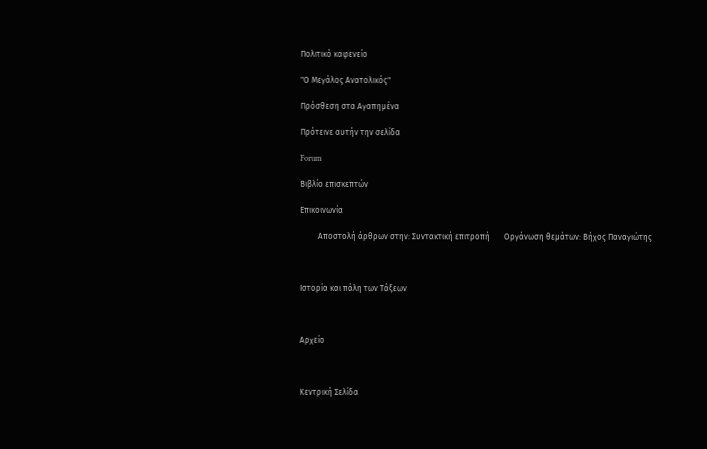Πολιτικό καφενείο

"Ο Μεγάλος Ανατολικός"

Πρόσθεση στα Αγαπημένα

Πρότεινε αυτήν την σελίδα

Forum

Βιβλίο επισκεπτών

Επικοινωνία

         Αποστολή άρθρων στην: Συντακτική επιτροπή       Οργάνωση θεμάτων: Βήχος Παναγιώτης



Ιστορία και πάλη των Τάξεων



Αρχείο



Κεντρική Σελίδα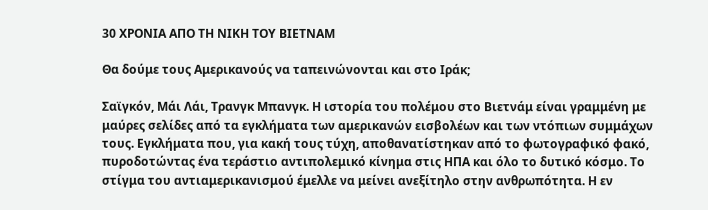30 ΧΡΟΝΙΑ ΑΠΟ ΤΗ ΝΙΚΗ ΤΟΥ ΒΙΕΤΝΑΜ

Θα δούμε τους Αμερικανούς να ταπεινώνονται και στο Ιράκ;

Σαϊγκόν, Μάι Λάι, Τρανγκ Μπανγκ. Η ιστορία του πολέμου στο Βιετνάμ είναι γραμμένη με μαύρες σελίδες από τα εγκλήματα των αμερικανών εισβολέων και των ντόπιων συμμάχων τους. Εγκλήματα που, για κακή τους τύχη, αποθανατίστηκαν από το φωτογραφικό φακό, πυροδοτώντας ένα τεράστιο αντιπολεμικό κίνημα στις ΗΠΑ και όλο το δυτικό κόσμο. Το στίγμα του αντιαμερικανισμού έμελλε να μείνει ανεξίτηλο στην ανθρωπότητα. Η εν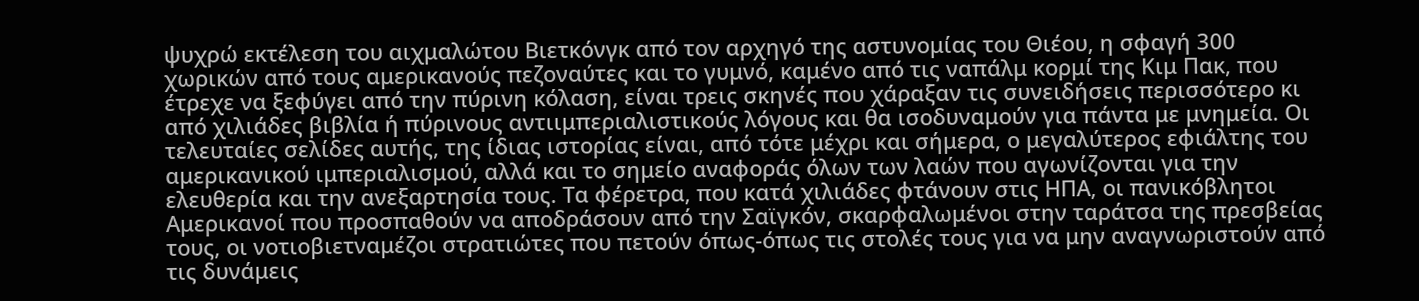ψυχρώ εκτέλεση του αιχμαλώτου Βιετκόνγκ από τον αρχηγό της αστυνομίας του Θιέου, η σφαγή 300 χωρικών από τους αμερικανούς πεζοναύτες και το γυμνό, καμένο από τις ναπάλμ κορμί της Κιμ Πακ, που έτρεχε να ξεφύγει από την πύρινη κόλαση, είναι τρεις σκηνές που χάραξαν τις συνειδήσεις περισσότερο κι από χιλιάδες βιβλία ή πύρινους αντιιμπεριαλιστικούς λόγους και θα ισοδυναμούν για πάντα με μνημεία. Οι τελευταίες σελίδες αυτής, της ίδιας ιστορίας είναι, από τότε μέχρι και σήμερα, ο μεγαλύτερος εφιάλτης του αμερικανικού ιμπεριαλισμού, αλλά και το σημείο αναφοράς όλων των λαών που αγωνίζονται για την ελευθερία και την ανεξαρτησία τους. Τα φέρετρα, που κατά χιλιάδες φτάνουν στις ΗΠΑ, οι πανικόβλητοι Αμερικανοί που προσπαθούν να αποδράσουν από την Σαϊγκόν, σκαρφαλωμένοι στην ταράτσα της πρεσβείας τους, οι νοτιοβιετναμέζοι στρατιώτες που πετούν όπως-όπως τις στολές τους για να μην αναγνωριστούν από τις δυνάμεις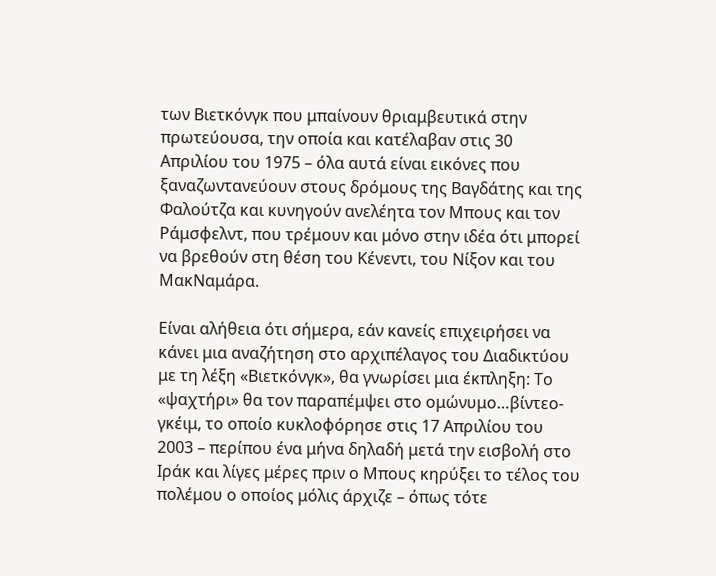των Βιετκόνγκ που μπαίνουν θριαμβευτικά στην πρωτεύουσα, την οποία και κατέλαβαν στις 30 Απριλίου του 1975 – όλα αυτά είναι εικόνες που ξαναζωντανεύουν στους δρόμους της Βαγδάτης και της Φαλούτζα και κυνηγούν ανελέητα τον Μπους και τον Ράμσφελντ, που τρέμουν και μόνο στην ιδέα ότι μπορεί να βρεθούν στη θέση του Κένεντι, του Νίξον και του ΜακΝαμάρα.

Είναι αλήθεια ότι σήμερα, εάν κανείς επιχειρήσει να κάνει μια αναζήτηση στο αρχιπέλαγος του Διαδικτύου με τη λέξη «Βιετκόνγκ», θα γνωρίσει μια έκπληξη: Το «ψαχτήρι» θα τον παραπέμψει στο ομώνυμο…βίντεο-γκέιμ, το οποίο κυκλοφόρησε στις 17 Απριλίου του 2003 – περίπου ένα μήνα δηλαδή μετά την εισβολή στο Ιράκ και λίγες μέρες πριν ο Μπους κηρύξει το τέλος του πολέμου ο οποίος μόλις άρχιζε – όπως τότε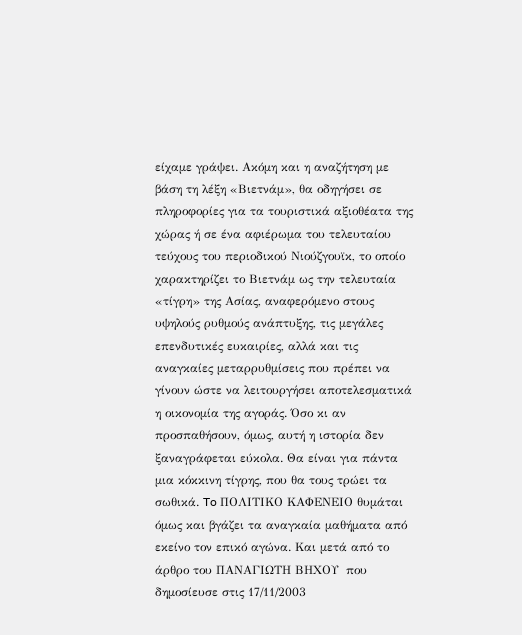είχαμε γράψει. Ακόμη και η αναζήτηση με βάση τη λέξη «Βιετνάμ», θα οδηγήσει σε πληροφορίες για τα τουριστικά αξιοθέατα της χώρας ή σε ένα αφιέρωμα του τελευταίου τεύχους του περιοδικού Νιούζγουϊκ, το οποίο χαρακτηρίζει το Βιετνάμ ως την τελευταία «τίγρη» της Ασίας, αναφερόμενο στους υψηλούς ρυθμούς ανάπτυξης, τις μεγάλες επενδυτικές ευκαιρίες, αλλά και τις αναγκαίες μεταρρυθμίσεις που πρέπει να γίνουν ώστε να λειτουργήσει αποτελεσματικά η οικονομία της αγοράς. Όσο κι αν προσπαθήσουν, όμως, αυτή η ιστορία δεν ξαναγράφεται εύκολα. Θα είναι για πάντα μια κόκκινη τίγρης, που θα τους τρώει τα σωθικά. To ΠΟΛΙΤΙΚΟ ΚΑΦΕΝΕΙΟ θυμάται όμως και βγάζει τα αναγκαία μαθήματα από εκείνο τον επικό αγώνα. Και μετά από το άρθρο του ΠΑΝΑΓΙΩΤΗ ΒΗΧΟΥ  που δημοσίευσε στις 17/11/2003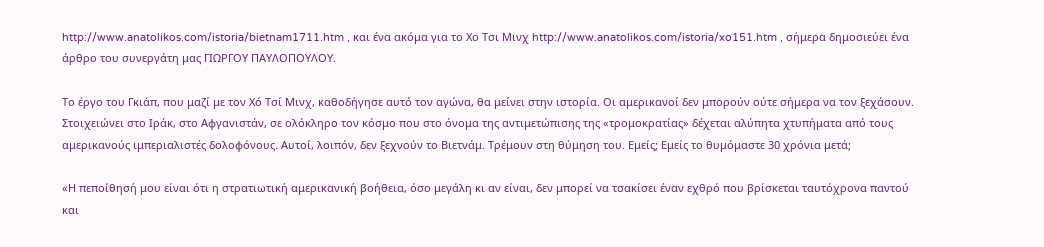http://www.anatolikos.com/istoria/bietnam1711.htm , και ένα ακόμα για το Χο Τσι Μινχ http://www.anatolikos.com/istoria/xo151.htm , σήμερα δημοσιεύει ένα άρθρο του συνεργάτη μας ΓΙΩΡΓΟΥ ΠΑΥΛΟΠΟΥΛΟΥ.

Το έργο του Γκιάπ, που μαζί με τον Χό Τσί Μινχ, καθοδήγησε αυτό τον αγώνα, θα μείνει στην ιστορία. Οι αμερικανοί δεν μπορούν ούτε σήμερα να τον ξεχάσουν. Στοιχειώνει στο Ιράκ, στο Αφγανιστάν, σε ολόκληρο τον κόσμο που στο όνομα της αντιμετώπισης της «τρομοκρατίας» δέχεται αλύπητα χτυπήματα από τους αμερικανούς ιμπεριαλιστές δολοφόνους. Αυτοί, λοιπόν, δεν ξεχνούν το Βιετνάμ. Τρέμουν στη θύμηση του. Εμείς; Εμείς το θυμόμαστε 30 χρόνια μετά;

«Η πεποίθησή μου είναι ότι η στρατιωτική αμερικανική βοήθεια, όσο μεγάλη κι αν είναι, δεν μπορεί να τσακίσει έναν εχθρό που βρίσκεται ταυτόχρονα παντού και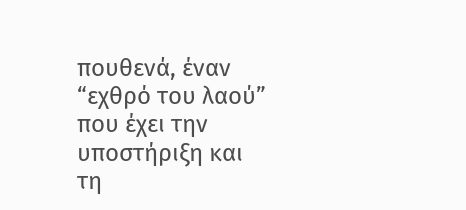πουθενά, έναν “εχθρό του λαού” που έχει την υποστήριξη και τη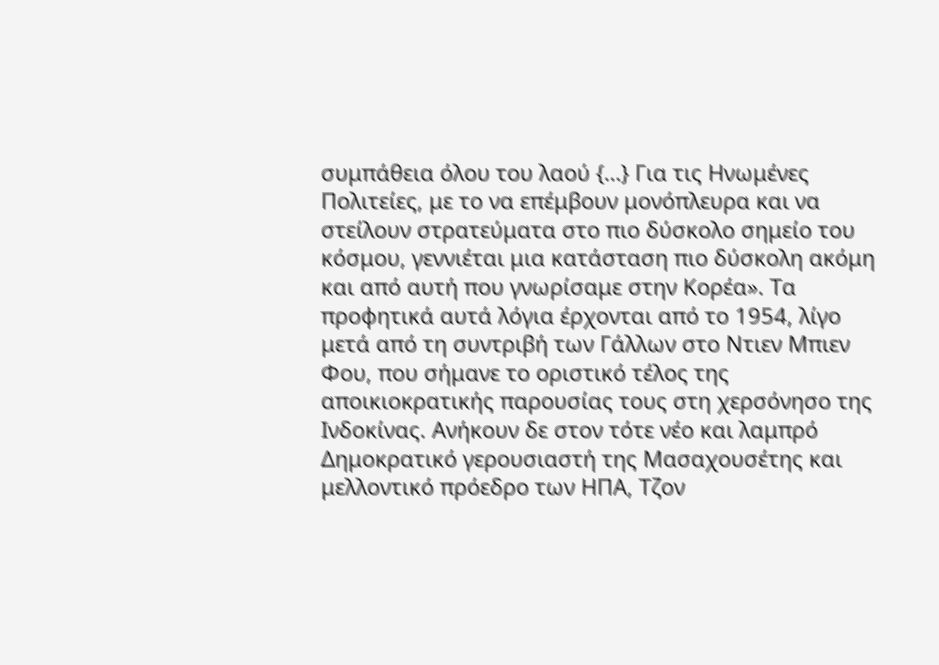συμπάθεια όλου του λαού {…} Για τις Ηνωμένες Πολιτείες, με το να επέμβουν μονόπλευρα και να στείλουν στρατεύματα στο πιο δύσκολο σημείο του κόσμου, γεννιέται μια κατάσταση πιο δύσκολη ακόμη και από αυτή που γνωρίσαμε στην Κορέα». Τα προφητικά αυτά λόγια έρχονται από το 1954, λίγο μετά από τη συντριβή των Γάλλων στο Ντιεν Μπιεν Φου, που σήμανε το οριστικό τέλος της αποικιοκρατικής παρουσίας τους στη χερσόνησο της Ινδοκίνας. Ανήκουν δε στον τότε νέο και λαμπρό Δημοκρατικό γερουσιαστή της Μασαχουσέτης και μελλοντικό πρόεδρο των ΗΠΑ, Τζον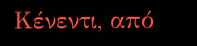Κένεντι, από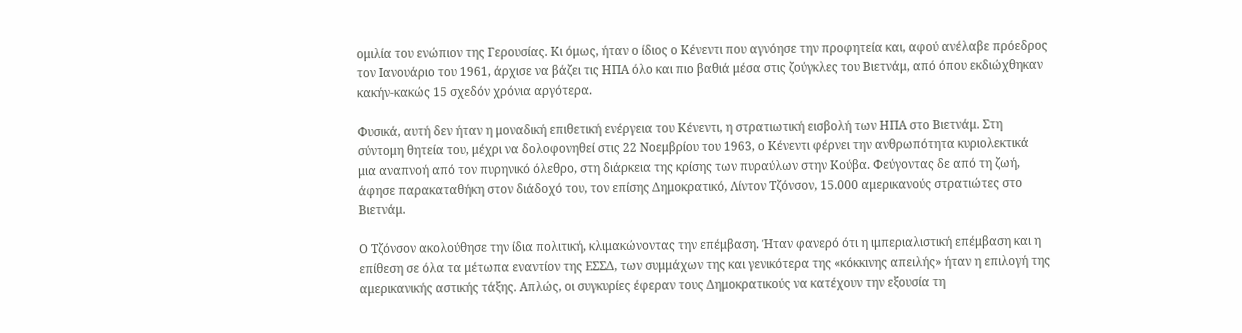ομιλία του ενώπιον της Γερουσίας. Κι όμως, ήταν ο ίδιος ο Κένεντι που αγνόησε την προφητεία και, αφού ανέλαβε πρόεδρος τον Ιανουάριο του 1961, άρχισε να βάζει τις ΗΠΑ όλο και πιο βαθιά μέσα στις ζούγκλες του Βιετνάμ, από όπου εκδιώχθηκαν κακήν-κακώς 15 σχεδόν χρόνια αργότερα.

Φυσικά, αυτή δεν ήταν η μοναδική επιθετική ενέργεια του Κένεντι, η στρατιωτική εισβολή των ΗΠΑ στο Βιετνάμ. Στη σύντομη θητεία του, μέχρι να δολοφονηθεί στις 22 Νοεμβρίου του 1963, ο Κένεντι φέρνει την ανθρωπότητα κυριολεκτικά μια αναπνοή από τον πυρηνικό όλεθρο, στη διάρκεια της κρίσης των πυραύλων στην Κούβα. Φεύγοντας δε από τη ζωή, άφησε παρακαταθήκη στον διάδοχό του, τον επίσης Δημοκρατικό, Λίντον Τζόνσον, 15.000 αμερικανούς στρατιώτες στο Βιετνάμ.

Ο Τζόνσον ακολούθησε την ίδια πολιτική, κλιμακώνοντας την επέμβαση. Ήταν φανερό ότι η ιμπεριαλιστική επέμβαση και η επίθεση σε όλα τα μέτωπα εναντίον της ΕΣΣΔ, των συμμάχων της και γενικότερα της «κόκκινης απειλής» ήταν η επιλογή της αμερικανικής αστικής τάξης. Απλώς, οι συγκυρίες έφεραν τους Δημοκρατικούς να κατέχουν την εξουσία τη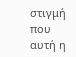στιγμή που αυτή η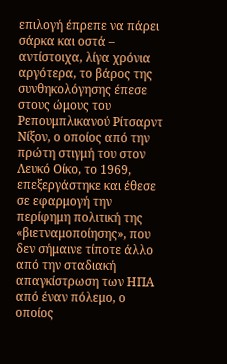επιλογή έπρεπε να πάρει σάρκα και οστά – αντίστοιχα, λίγα χρόνια αργότερα, το βάρος της συνθηκολόγησης έπεσε στους ώμους του Ρεπουμπλικανού Ρίτσαρντ Νίξον, ο οποίος από την πρώτη στιγμή του στον Λευκό Οίκο, το 1969, επεξεργάστηκε και έθεσε σε εφαρμογή την περίφημη πολιτική της «βιετναμοποίησης», που δεν σήμαινε τίποτε άλλο από την σταδιακή απαγκίστρωση των ΗΠΑ από έναν πόλεμο, ο οποίος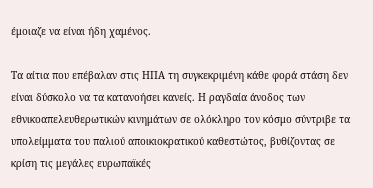έμοιαζε να είναι ήδη χαμένος.

Τα αίτια που επέβαλαν στις ΗΠΑ τη συγκεκριμένη κάθε φορά στάση δεν είναι δύσκολο να τα κατανοήσει κανείς. Η ραγδαία άνοδος των εθνικοαπελευθερωτικών κινημάτων σε ολόκληρο τον κόσμο σύντριβε τα υπολείμματα του παλιού αποικιοκρατικού καθεστώτος, βυθίζοντας σε κρίση τις μεγάλες ευρωπαϊκές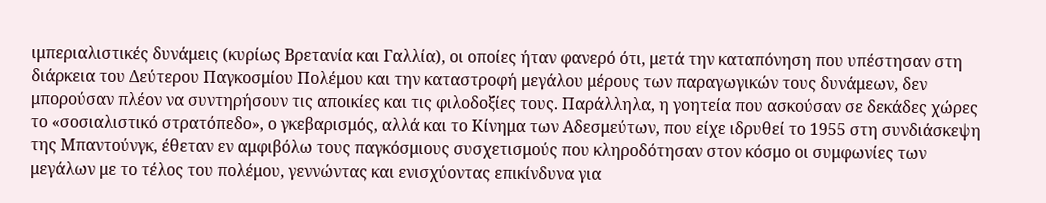ιμπεριαλιστικές δυνάμεις (κυρίως Βρετανία και Γαλλία), οι οποίες ήταν φανερό ότι, μετά την καταπόνηση που υπέστησαν στη διάρκεια του Δεύτερου Παγκοσμίου Πολέμου και την καταστροφή μεγάλου μέρους των παραγωγικών τους δυνάμεων, δεν μπορούσαν πλέον να συντηρήσουν τις αποικίες και τις φιλοδοξίες τους. Παράλληλα, η γοητεία που ασκούσαν σε δεκάδες χώρες το «σοσιαλιστικό στρατόπεδο», ο γκεβαρισμός, αλλά και το Κίνημα των Αδεσμεύτων, που είχε ιδρυθεί το 1955 στη συνδιάσκεψη της Μπαντούνγκ, έθεταν εν αμφιβόλω τους παγκόσμιους συσχετισμούς που κληροδότησαν στον κόσμο οι συμφωνίες των μεγάλων με το τέλος του πολέμου, γεννώντας και ενισχύοντας επικίνδυνα για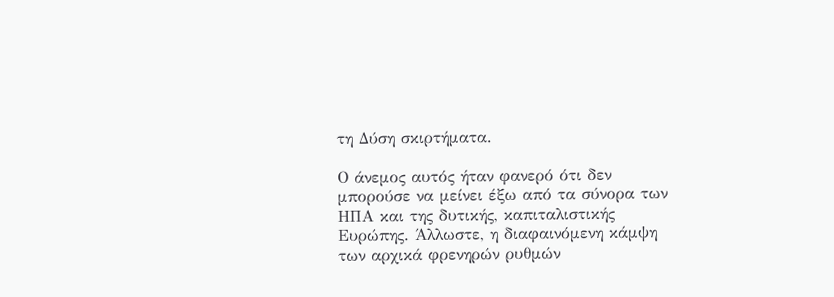τη Δύση σκιρτήματα.

Ο άνεμος αυτός ήταν φανερό ότι δεν μπορούσε να μείνει έξω από τα σύνορα των ΗΠΑ και της δυτικής, καπιταλιστικής Ευρώπης. Άλλωστε, η διαφαινόμενη κάμψη των αρχικά φρενηρών ρυθμών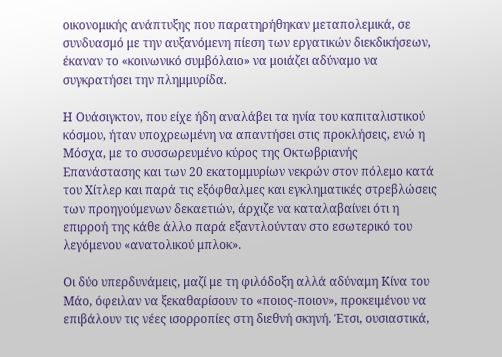οικονομικής ανάπτυξης που παρατηρήθηκαν μεταπολεμικά, σε συνδυασμό με την αυξανόμενη πίεση των εργατικών διεκδικήσεων, έκαναν το «κοινωνικό συμβόλαιο» να μοιάζει αδύναμο να συγκρατήσει την πλημμυρίδα.

Η Ουάσιγκτον, που είχε ήδη αναλάβει τα ηνία του καπιταλιστικού κόσμου, ήταν υποχρεωμένη να απαντήσει στις προκλήσεις, ενώ η Μόσχα, με το συσσωρευμένο κύρος της Οκτωβριανής Επανάστασης και των 20 εκατομμυρίων νεκρών στον πόλεμο κατά του Χίτλερ και παρά τις εξόφθαλμες και εγκληματικές στρεβλώσεις των προηγούμενων δεκαετιών, άρχιζε να καταλαβαίνει ότι η επιρροή της κάθε άλλο παρά εξαντλούνταν στο εσωτερικό του λεγόμενου «ανατολικού μπλοκ».

Οι δύο υπερδυνάμεις, μαζί με τη φιλόδοξη αλλά αδύναμη Κίνα του Μάο, όφειλαν να ξεκαθαρίσουν το «ποιος-ποιον», προκειμένου να επιβάλουν τις νέες ισορροπίες στη διεθνή σκηνή. Έτσι, ουσιαστικά,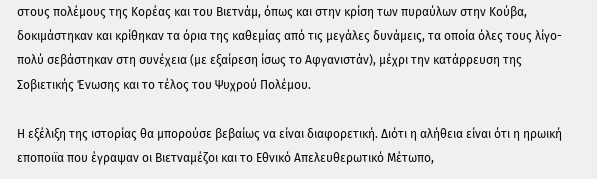στους πολέμους της Κορέας και του Βιετνάμ, όπως και στην κρίση των πυραύλων στην Κούβα, δοκιμάστηκαν και κρίθηκαν τα όρια της καθεμίας από τις μεγάλες δυνάμεις, τα οποία όλες τους λίγο-πολύ σεβάστηκαν στη συνέχεια (με εξαίρεση ίσως το Αφγανιστάν), μέχρι την κατάρρευση της Σοβιετικής Ένωσης και το τέλος του Ψυχρού Πολέμου.

Η εξέλιξη της ιστορίας θα μπορούσε βεβαίως να είναι διαφορετική. Διότι η αλήθεια είναι ότι η ηρωική εποποιϊα που έγραψαν οι Βιετναμέζοι και το Εθνικό Απελευθερωτικό Μέτωπο,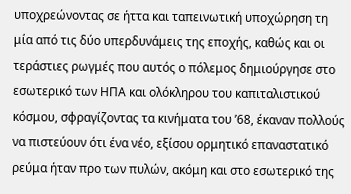υποχρεώνοντας σε ήττα και ταπεινωτική υποχώρηση τη μία από τις δύο υπερδυνάμεις της εποχής, καθώς και οι τεράστιες ρωγμές που αυτός ο πόλεμος δημιούργησε στο εσωτερικό των ΗΠΑ και ολόκληρου του καπιταλιστικού κόσμου, σφραγίζοντας τα κινήματα του ’68, έκαναν πολλούς να πιστεύουν ότι ένα νέο, εξίσου ορμητικό επαναστατικό ρεύμα ήταν προ των πυλών, ακόμη και στο εσωτερικό της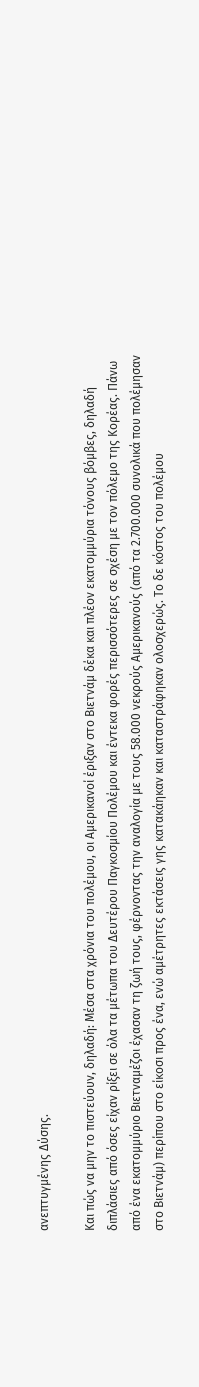ανεπτυγμένης Δύσης.

Και πώς να μην το πιστεύουν, δηλαδή: Μέσα στα χρόνια του πολέμου, οι Αμερικανοί έριξαν στο Βιετνάμ δέκα και πλέον εκατομμύρια τόνους βόμβες, δηλαδή διπλάσιες από όσες είχαν ρίξει σε όλα τα μέτωπα του Δευτέρου Παγκοσμίου Πολέμου και έντεκα φορές περισσότερες σε σχέση με τον πόλεμο της Κορέας. Πάνω από ένα εκατομμύριο Βιετναμέζοι έχασαν τη ζωή τους, φέρνοντας την αναλογία με τους 58.000 νεκρούς Αμερικανούς (από τα 2.700.000 συνολικά που πολέμησαν στο Βιετνάμ) περίπου στο είκοσι προς ένα, ενώ αμέτρητες εκτάσεις γης κατακάηκαν και καταστράφηκαν ολοσχερώς. Το δε κόστος του πολέμου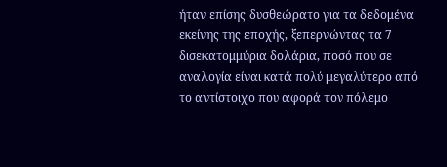ήταν επίσης δυσθεώρατο για τα δεδομένα εκείνης της εποχής, ξεπερνώντας τα 7 δισεκατομμύρια δολάρια, ποσό που σε αναλογία είναι κατά πολύ μεγαλύτερο από το αντίστοιχο που αφορά τον πόλεμο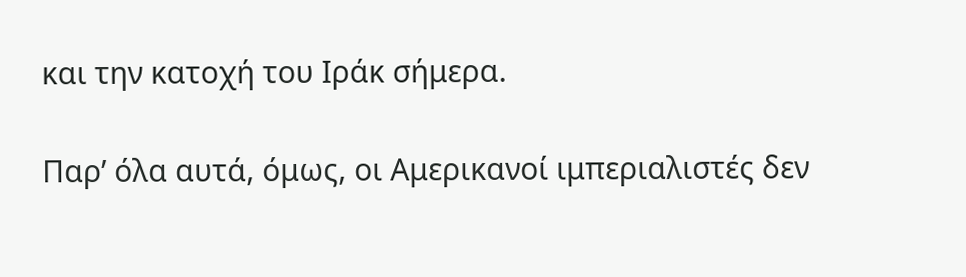και την κατοχή του Ιράκ σήμερα.

Παρ’ όλα αυτά, όμως, οι Αμερικανοί ιμπεριαλιστές δεν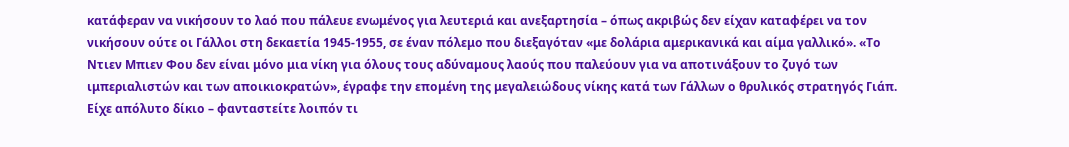κατάφεραν να νικήσουν το λαό που πάλευε ενωμένος για λευτεριά και ανεξαρτησία – όπως ακριβώς δεν είχαν καταφέρει να τον νικήσουν ούτε οι Γάλλοι στη δεκαετία 1945-1955, σε έναν πόλεμο που διεξαγόταν «με δολάρια αμερικανικά και αίμα γαλλικό». «Το Ντιεν Μπιεν Φου δεν είναι μόνο μια νίκη για όλους τους αδύναμους λαούς που παλεύουν για να αποτινάξουν το ζυγό των ιμπεριαλιστών και των αποικιοκρατών», έγραφε την επομένη της μεγαλειώδους νίκης κατά των Γάλλων ο θρυλικός στρατηγός Γιάπ. Είχε απόλυτο δίκιο – φανταστείτε λοιπόν τι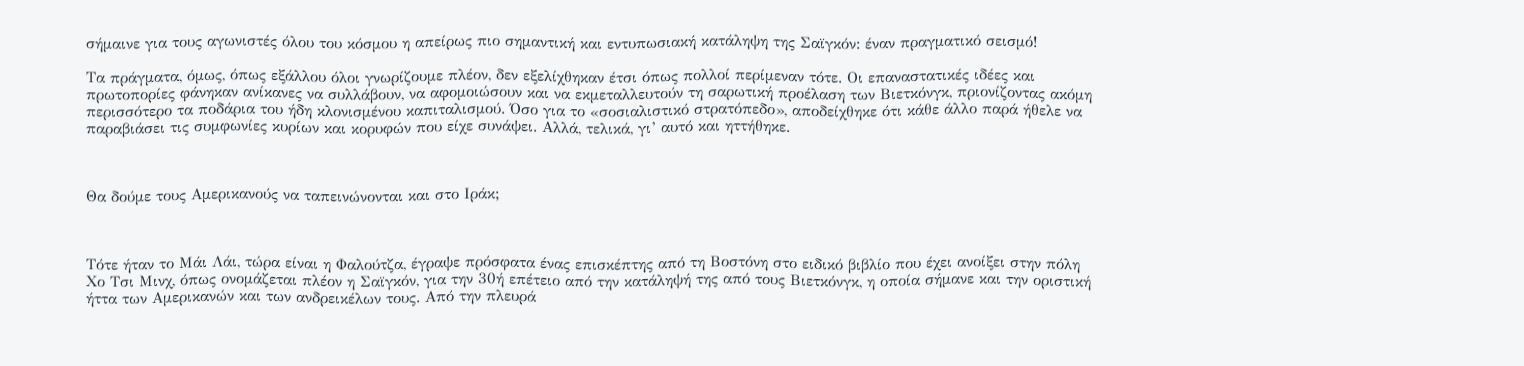σήμαινε για τους αγωνιστές όλου του κόσμου η απείρως πιο σημαντική και εντυπωσιακή κατάληψη της Σαϊγκόν: έναν πραγματικό σεισμό!

Τα πράγματα, όμως, όπως εξάλλου όλοι γνωρίζουμε πλέον, δεν εξελίχθηκαν έτσι όπως πολλοί περίμεναν τότε. Οι επαναστατικές ιδέες και πρωτοπορίες φάνηκαν ανίκανες να συλλάβουν, να αφομοιώσουν και να εκμεταλλευτούν τη σαρωτική προέλαση των Βιετκόνγκ, πριονίζοντας ακόμη περισσότερο τα ποδάρια του ήδη κλονισμένου καπιταλισμού. Όσο για το «σοσιαλιστικό στρατόπεδο», αποδείχθηκε ότι κάθε άλλο παρά ήθελε να παραβιάσει τις συμφωνίες κυρίων και κορυφών που είχε συνάψει. Αλλά, τελικά, γι’ αυτό και ηττήθηκε.



Θα δούμε τους Αμερικανούς να ταπεινώνονται και στο Ιράκ;



Τότε ήταν το Μάι Λάι, τώρα είναι η Φαλούτζα, έγραψε πρόσφατα ένας επισκέπτης από τη Βοστόνη στο ειδικό βιβλίο που έχει ανοίξει στην πόλη Χο Τσι Μινχ, όπως ονομάζεται πλέον η Σαϊγκόν, για την 30ή επέτειο από την κατάληψή της από τους Βιετκόνγκ, η οποία σήμανε και την οριστική ήττα των Αμερικανών και των ανδρεικέλων τους. Από την πλευρά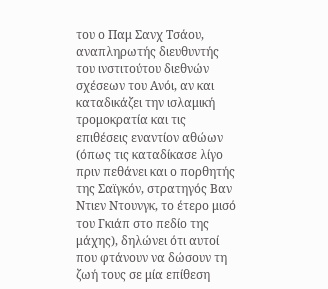του ο Παμ Σανχ Τσάου, αναπληρωτής διευθυντής του ινστιτούτου διεθνών σχέσεων του Ανόι, αν και καταδικάζει την ισλαμική τρομοκρατία και τις επιθέσεις εναντίον αθώων (όπως τις καταδίκασε λίγο πριν πεθάνει και ο πορθητής της Σαϊγκόν, στρατηγός Βαν Ντιεν Ντουνγκ, το έτερο μισό του Γκιάπ στο πεδίο της μάχης), δηλώνει ότι αυτοί που φτάνουν να δώσουν τη ζωή τους σε μία επίθεση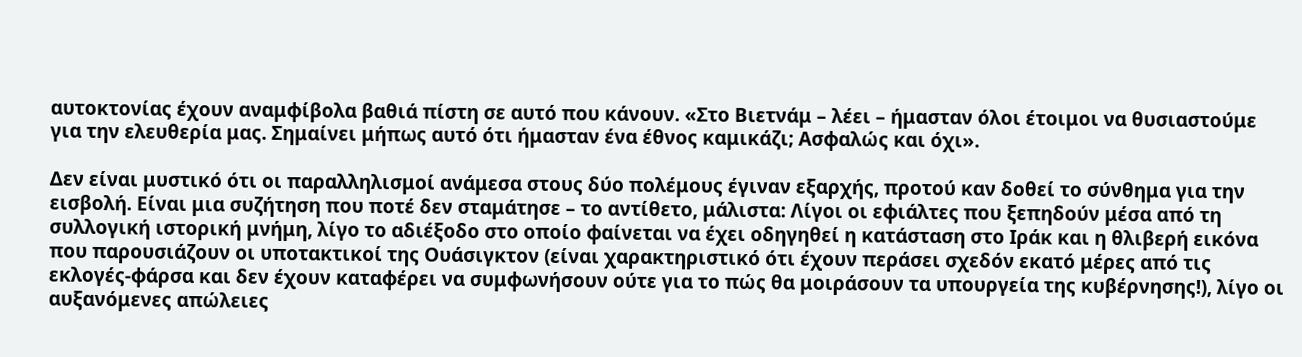αυτοκτονίας έχουν αναμφίβολα βαθιά πίστη σε αυτό που κάνουν. «Στο Βιετνάμ – λέει – ήμασταν όλοι έτοιμοι να θυσιαστούμε για την ελευθερία μας. Σημαίνει μήπως αυτό ότι ήμασταν ένα έθνος καμικάζι; Ασφαλώς και όχι».

Δεν είναι μυστικό ότι οι παραλληλισμοί ανάμεσα στους δύο πολέμους έγιναν εξαρχής, προτού καν δοθεί το σύνθημα για την εισβολή. Είναι μια συζήτηση που ποτέ δεν σταμάτησε – το αντίθετο, μάλιστα: Λίγοι οι εφιάλτες που ξεπηδούν μέσα από τη συλλογική ιστορική μνήμη, λίγο το αδιέξοδο στο οποίο φαίνεται να έχει οδηγηθεί η κατάσταση στο Ιράκ και η θλιβερή εικόνα που παρουσιάζουν οι υποτακτικοί της Ουάσιγκτον (είναι χαρακτηριστικό ότι έχουν περάσει σχεδόν εκατό μέρες από τις εκλογές-φάρσα και δεν έχουν καταφέρει να συμφωνήσουν ούτε για το πώς θα μοιράσουν τα υπουργεία της κυβέρνησης!), λίγο οι αυξανόμενες απώλειες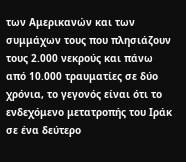των Αμερικανών και των συμμάχων τους που πλησιάζουν τους 2.000 νεκρούς και πάνω από 10.000 τραυματίες σε δύο χρόνια, το γεγονός είναι ότι το ενδεχόμενο μετατροπής του Ιράκ σε ένα δεύτερο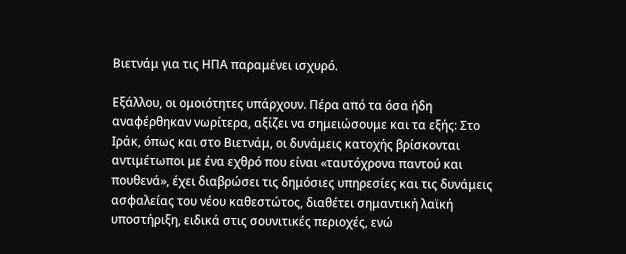Βιετνάμ για τις ΗΠΑ παραμένει ισχυρό.

Εξάλλου, οι ομοιότητες υπάρχουν. Πέρα από τα όσα ήδη αναφέρθηκαν νωρίτερα, αξίζει να σημειώσουμε και τα εξής: Στο Ιράκ, όπως και στο Βιετνάμ, οι δυνάμεις κατοχής βρίσκονται αντιμέτωποι με ένα εχθρό που είναι «ταυτόχρονα παντού και πουθενά», έχει διαβρώσει τις δημόσιες υπηρεσίες και τις δυνάμεις ασφαλείας του νέου καθεστώτος, διαθέτει σημαντική λαϊκή υποστήριξη, ειδικά στις σουνιτικές περιοχές, ενώ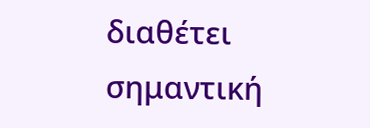διαθέτει σημαντική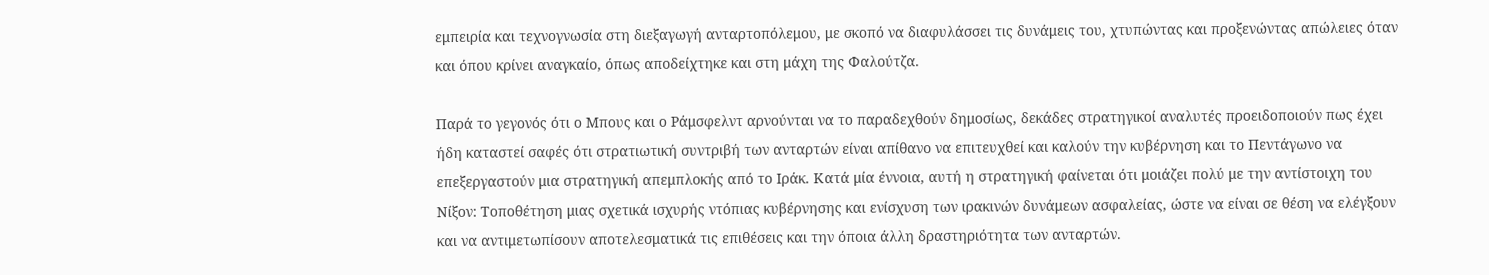εμπειρία και τεχνογνωσία στη διεξαγωγή ανταρτοπόλεμου, με σκοπό να διαφυλάσσει τις δυνάμεις του, χτυπώντας και προξενώντας απώλειες όταν και όπου κρίνει αναγκαίο, όπως αποδείχτηκε και στη μάχη της Φαλούτζα.

Παρά το γεγονός ότι ο Μπους και ο Ράμσφελντ αρνούνται να το παραδεχθούν δημοσίως, δεκάδες στρατηγικοί αναλυτές προειδοποιούν πως έχει ήδη καταστεί σαφές ότι στρατιωτική συντριβή των ανταρτών είναι απίθανο να επιτευχθεί και καλούν την κυβέρνηση και το Πεντάγωνο να επεξεργαστούν μια στρατηγική απεμπλοκής από το Ιράκ. Κατά μία έννοια, αυτή η στρατηγική φαίνεται ότι μοιάζει πολύ με την αντίστοιχη του Νίξον: Τοποθέτηση μιας σχετικά ισχυρής ντόπιας κυβέρνησης και ενίσχυση των ιρακινών δυνάμεων ασφαλείας, ώστε να είναι σε θέση να ελέγξουν και να αντιμετωπίσουν αποτελεσματικά τις επιθέσεις και την όποια άλλη δραστηριότητα των ανταρτών.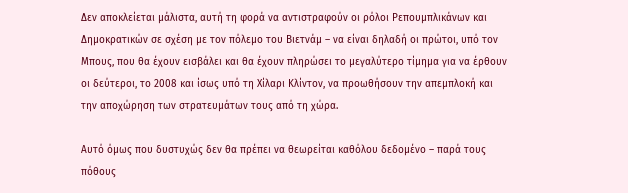Δεν αποκλείεται μάλιστα, αυτή τη φορά να αντιστραφούν οι ρόλοι Ρεπουμπλικάνων και Δημοκρατικών σε σχέση με τον πόλεμο του Βιετνάμ – να είναι δηλαδή οι πρώτοι, υπό τον Μπους, που θα έχουν εισβάλει και θα έχουν πληρώσει το μεγαλύτερο τίμημα για να έρθουν οι δεύτεροι, το 2008 και ίσως υπό τη Χίλαρι Κλίντον, να προωθήσουν την απεμπλοκή και την αποχώρηση των στρατευμάτων τους από τη χώρα.

Αυτό όμως που δυστυχώς δεν θα πρέπει να θεωρείται καθόλου δεδομένο – παρά τους πόθους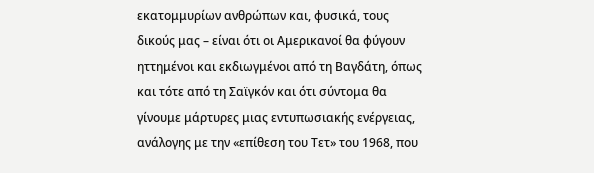εκατομμυρίων ανθρώπων και, φυσικά, τους δικούς μας – είναι ότι οι Αμερικανοί θα φύγουν ηττημένοι και εκδιωγμένοι από τη Βαγδάτη, όπως και τότε από τη Σαϊγκόν και ότι σύντομα θα γίνουμε μάρτυρες μιας εντυπωσιακής ενέργειας, ανάλογης με την «επίθεση του Τετ» του 1968, που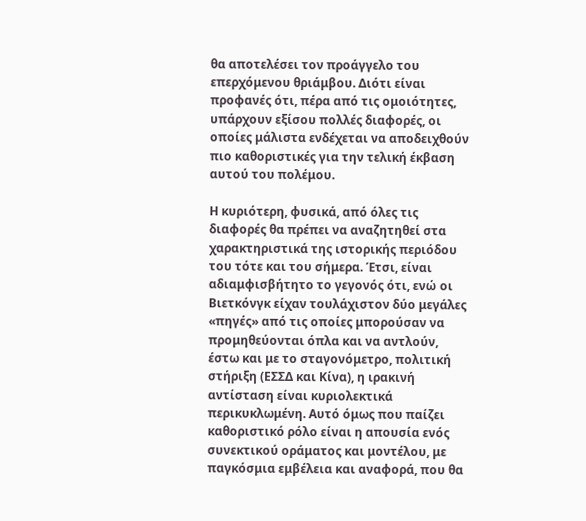θα αποτελέσει τον προάγγελο του επερχόμενου θριάμβου. Διότι είναι προφανές ότι, πέρα από τις ομοιότητες, υπάρχουν εξίσου πολλές διαφορές, οι οποίες μάλιστα ενδέχεται να αποδειχθούν πιο καθοριστικές για την τελική έκβαση αυτού του πολέμου.

Η κυριότερη, φυσικά, από όλες τις διαφορές θα πρέπει να αναζητηθεί στα χαρακτηριστικά της ιστορικής περιόδου του τότε και του σήμερα. Έτσι, είναι αδιαμφισβήτητο το γεγονός ότι, ενώ οι Βιετκόνγκ είχαν τουλάχιστον δύο μεγάλες «πηγές» από τις οποίες μπορούσαν να προμηθεύονται όπλα και να αντλούν, έστω και με το σταγονόμετρο, πολιτική στήριξη (ΕΣΣΔ και Κίνα), η ιρακινή αντίσταση είναι κυριολεκτικά περικυκλωμένη. Αυτό όμως που παίζει καθοριστικό ρόλο είναι η απουσία ενός συνεκτικού οράματος και μοντέλου, με παγκόσμια εμβέλεια και αναφορά, που θα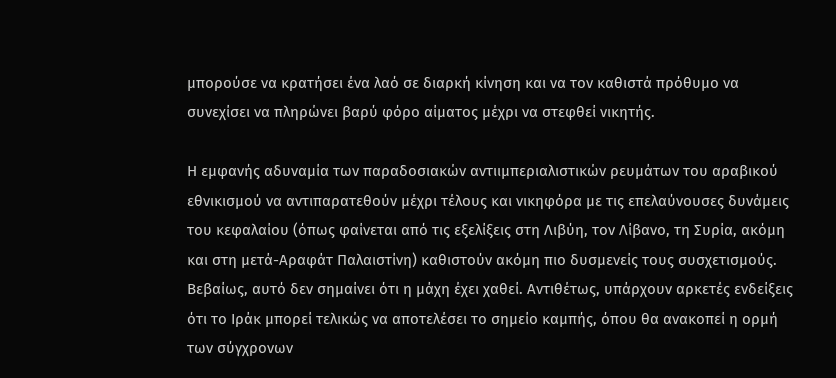μπορούσε να κρατήσει ένα λαό σε διαρκή κίνηση και να τον καθιστά πρόθυμο να συνεχίσει να πληρώνει βαρύ φόρο αίματος μέχρι να στεφθεί νικητής.

Η εμφανής αδυναμία των παραδοσιακών αντιιμπεριαλιστικών ρευμάτων του αραβικού εθνικισμού να αντιπαρατεθούν μέχρι τέλους και νικηφόρα με τις επελαύνουσες δυνάμεις του κεφαλαίου (όπως φαίνεται από τις εξελίξεις στη Λιβύη, τον Λίβανο, τη Συρία, ακόμη και στη μετά-Αραφάτ Παλαιστίνη) καθιστούν ακόμη πιο δυσμενείς τους συσχετισμούς. Βεβαίως, αυτό δεν σημαίνει ότι η μάχη έχει χαθεί. Αντιθέτως, υπάρχουν αρκετές ενδείξεις ότι το Ιράκ μπορεί τελικώς να αποτελέσει το σημείο καμπής, όπου θα ανακοπεί η ορμή των σύγχρονων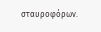σταυροφόρων.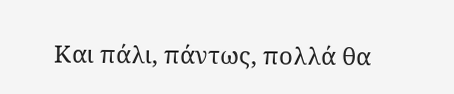Και πάλι, πάντως, πολλά θα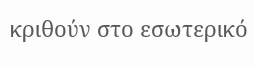κριθούν στο εσωτερικό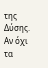της Δύσης. Αν όχι τα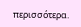περισσότερα.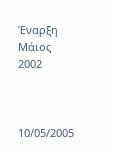Έναρξη Μάιος 2002



10/05/2005